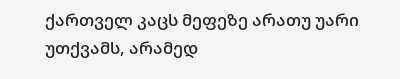ქართველ კაცს მეფეზე არათუ უარი უთქვამს, არამედ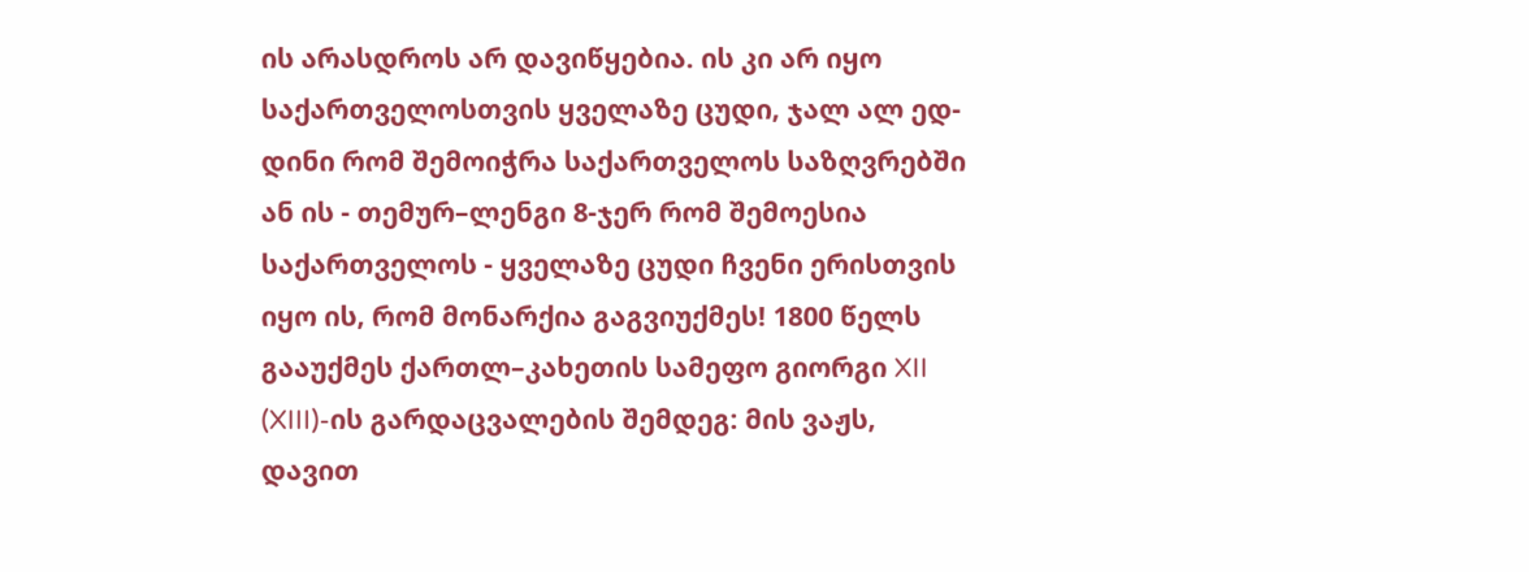ის არასდროს არ დავიწყებია. ის კი არ იყო საქართველოსთვის ყველაზე ცუდი, ჯალ ალ ედ-დინი რომ შემოიჭრა საქართველოს საზღვრებში ან ის - თემურ–ლენგი 8-ჯერ რომ შემოესია საქართველოს - ყველაზე ცუდი ჩვენი ერისთვის იყო ის, რომ მონარქია გაგვიუქმეს! 1800 წელს გააუქმეს ქართლ–კახეთის სამეფო გიორგი XII (XIII)-ის გარდაცვალების შემდეგ: მის ვაჟს, დავით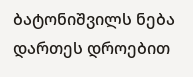ბატონიშვილს ნება დართეს დროებით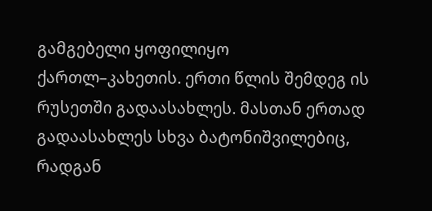გამგებელი ყოფილიყო ქართლ–კახეთის. ერთი წლის შემდეგ ის რუსეთში გადაასახლეს. მასთან ერთად გადაასახლეს სხვა ბატონიშვილებიც, რადგან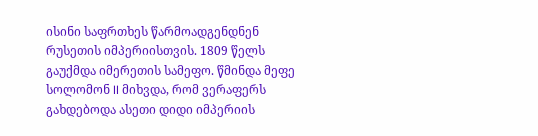ისინი საფრთხეს წარმოადგენდნენ რუსეთის იმპერიისთვის. 1809 წელს გაუქმდა იმერეთის სამეფო. წმინდა მეფე სოლომონ II მიხვდა, რომ ვერაფერს გახდებოდა ასეთი დიდი იმპერიის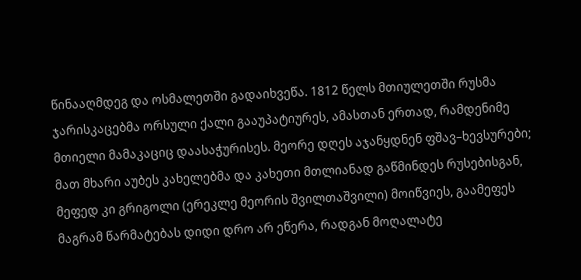წინააღმდეგ და ოსმალეთში გადაიხვეწა. 1812 წელს მთიულეთში რუსმა ჯარისკაცებმა ორსული ქალი გააუპატიურეს, ამასთან ერთად, რამდენიმე მთიელი მამაკაციც დაასაჭურისეს. მეორე დღეს აჯანყდნენ ფშავ–ხევსურები; მათ მხარი აუბეს კახელებმა და კახეთი მთლიანად გაწმინდეს რუსებისგან, მეფედ კი გრიგოლი (ერეკლე მეორის შვილთაშვილი) მოიწვიეს, გაამეფეს მაგრამ წარმატებას დიდი დრო არ ეწერა, რადგან მოღალატე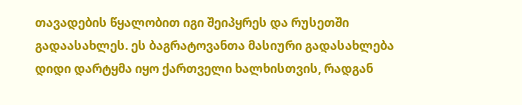თავადების წყალობით იგი შეიპყრეს და რუსეთში გადაასახლეს. ეს ბაგრატოვანთა მასიური გადასახლება დიდი დარტყმა იყო ქართველი ხალხისთვის, რადგან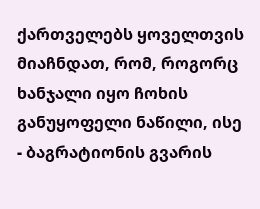ქართველებს ყოველთვის მიაჩნდათ, რომ, როგორც ხანჯალი იყო ჩოხის განუყოფელი ნაწილი, ისე - ბაგრატიონის გვარის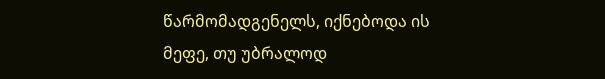წარმომადგენელს, იქნებოდა ის მეფე, თუ უბრალოდ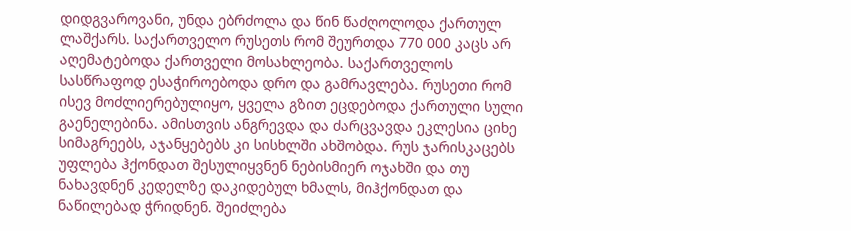დიდგვაროვანი, უნდა ებრძოლა და წინ წაძღოლოდა ქართულ ლაშქარს. საქართველო რუსეთს რომ შეურთდა 770 000 კაცს არ აღემატებოდა ქართველი მოსახლეობა. საქართველოს სასწრაფოდ ესაჭიროებოდა დრო და გამრავლება. რუსეთი რომ ისევ მოძლიერებულიყო, ყველა გზით ეცდებოდა ქართული სული გაენელებინა. ამისთვის ანგრევდა და ძარცვავდა ეკლესია ციხე სიმაგრეებს, აჯანყებებს კი სისხლში ახშობდა. რუს ჯარისკაცებს უფლება ჰქონდათ შესულიყვნენ ნებისმიერ ოჯახში და თუ ნახავდნენ კედელზე დაკიდებულ ხმალს, მიჰქონდათ და ნაწილებად ჭრიდნენ. შეიძლება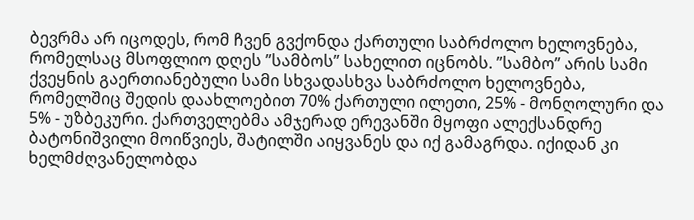ბევრმა არ იცოდეს, რომ ჩვენ გვქონდა ქართული საბრძოლო ხელოვნება, რომელსაც მსოფლიო დღეს ”სამბოს” სახელით იცნობს. ”სამბო” არის სამი ქვეყნის გაერთიანებული სამი სხვადასხვა საბრძოლო ხელოვნება, რომელშიც შედის დაახლოებით 70% ქართული ილეთი, 25% - მონღოლური და 5% - უზბეკური. ქართველებმა ამჯერად ერევანში მყოფი ალექსანდრე ბატონიშვილი მოიწვიეს, შატილში აიყვანეს და იქ გამაგრდა. იქიდან კი ხელმძღვანელობდა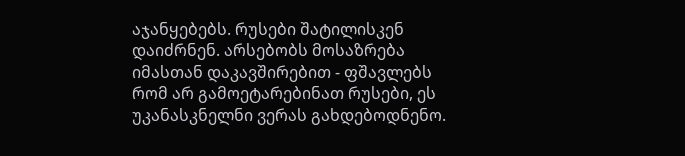აჯანყებებს. რუსები შატილისკენ დაიძრნენ. არსებობს მოსაზრება იმასთან დაკავშირებით - ფშავლებს რომ არ გამოეტარებინათ რუსები, ეს უკანასკნელნი ვერას გახდებოდნენო.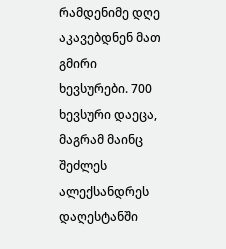რამდენიმე დღე აკავებდნენ მათ გმირი ხევსურები. 700 ხევსური დაეცა, მაგრამ მაინც შეძლეს ალექსანდრეს დაღესტანში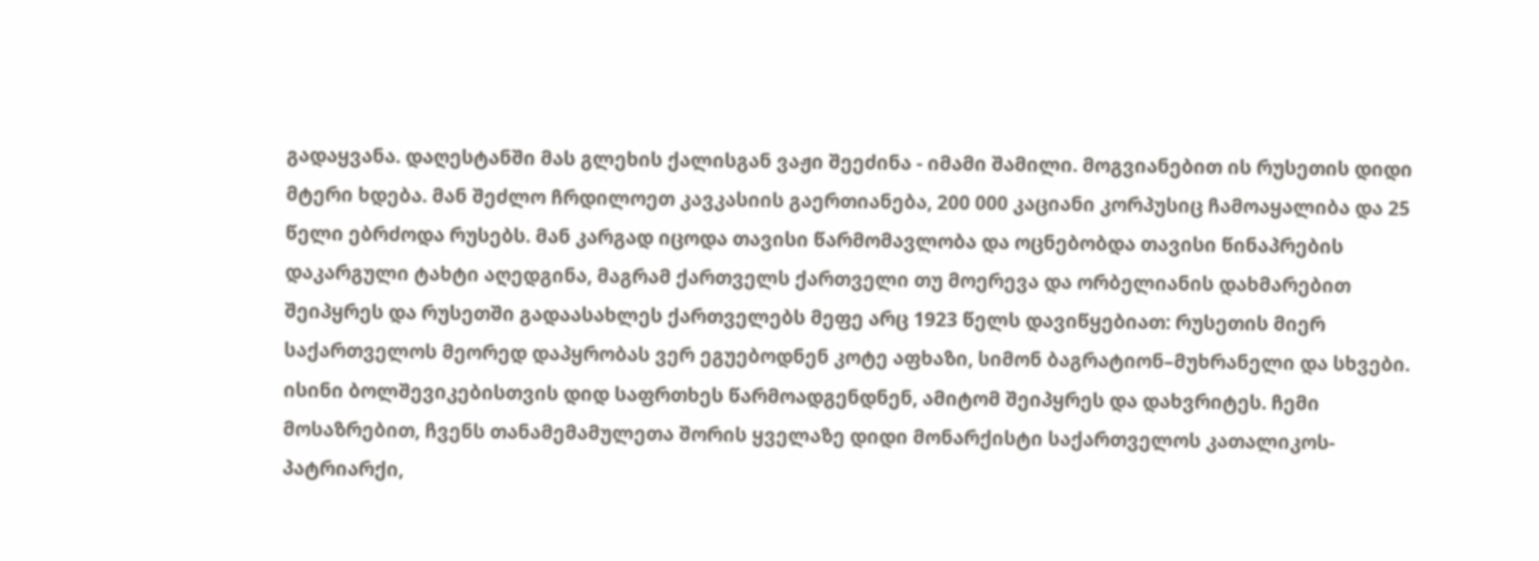გადაყვანა. დაღესტანში მას გლეხის ქალისგან ვაჟი შეეძინა - იმამი შამილი. მოგვიანებით ის რუსეთის დიდი მტერი ხდება. მან შეძლო ჩრდილოეთ კავკასიის გაერთიანება, 200 000 კაციანი კორპუსიც ჩამოაყალიბა და 25 წელი ებრძოდა რუსებს. მან კარგად იცოდა თავისი წარმომავლობა და ოცნებობდა თავისი წინაპრების დაკარგული ტახტი აღედგინა, მაგრამ ქართველს ქართველი თუ მოერევა და ორბელიანის დახმარებით შეიპყრეს და რუსეთში გადაასახლეს ქართველებს მეფე არც 1923 წელს დავიწყებიათ: რუსეთის მიერ საქართველოს მეორედ დაპყრობას ვერ ეგუებოდნენ კოტე აფხაზი, სიმონ ბაგრატიონ–მუხრანელი და სხვები. ისინი ბოლშევიკებისთვის დიდ საფრთხეს წარმოადგენდნენ, ამიტომ შეიპყრეს და დახვრიტეს. ჩემი მოსაზრებით, ჩვენს თანამემამულეთა შორის ყველაზე დიდი მონარქისტი საქართველოს კათალიკოს-პატრიარქი,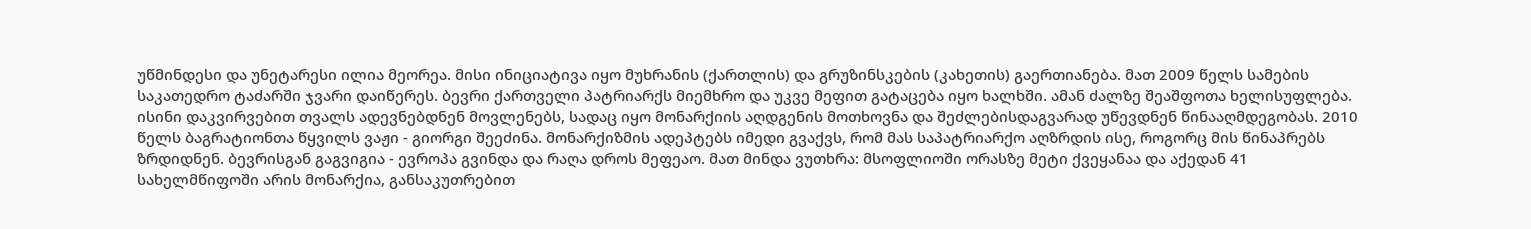უწმინდესი და უნეტარესი ილია მეორეა. მისი ინიციატივა იყო მუხრანის (ქართლის) და გრუზინსკების (კახეთის) გაერთიანება. მათ 2009 წელს სამების საკათედრო ტაძარში ჯვარი დაიწერეს. ბევრი ქართველი პატრიარქს მიემხრო და უკვე მეფით გატაცება იყო ხალხში. ამან ძალზე შეაშფოთა ხელისუფლება. ისინი დაკვირვებით თვალს ადევნებდნენ მოვლენებს, სადაც იყო მონარქიის აღდგენის მოთხოვნა და შეძლებისდაგვარად უწევდნენ წინააღმდეგობას. 2010 წელს ბაგრატიონთა წყვილს ვაჟი - გიორგი შეეძინა. მონარქიზმის ადეპტებს იმედი გვაქვს, რომ მას საპატრიარქო აღზრდის ისე, როგორც მის წინაპრებს ზრდიდნენ. ბევრისგან გაგვიგია - ევროპა გვინდა და რაღა დროს მეფეაო. მათ მინდა ვუთხრა: მსოფლიოში ორასზე მეტი ქვეყანაა და აქედან 41 სახელმწიფოში არის მონარქია, განსაკუთრებით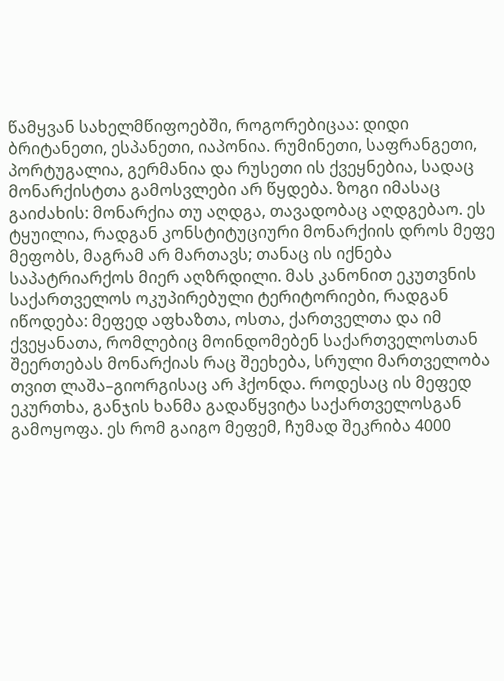წამყვან სახელმწიფოებში, როგორებიცაა: დიდი ბრიტანეთი, ესპანეთი, იაპონია. რუმინეთი, საფრანგეთი, პორტუგალია, გერმანია და რუსეთი ის ქვეყნებია, სადაც მონარქისტთა გამოსვლები არ წყდება. ზოგი იმასაც გაიძახის: მონარქია თუ აღდგა, თავადობაც აღდგებაო. ეს ტყუილია, რადგან კონსტიტუციური მონარქიის დროს მეფე მეფობს, მაგრამ არ მართავს; თანაც ის იქნება საპატრიარქოს მიერ აღზრდილი. მას კანონით ეკუთვნის საქართველოს ოკუპირებული ტერიტორიები, რადგან იწოდება: მეფედ აფხაზთა, ოსთა, ქართველთა და იმ ქვეყანათა, რომლებიც მოინდომებენ საქართველოსთან შეერთებას მონარქიას რაც შეეხება, სრული მართველობა თვით ლაშა–გიორგისაც არ ჰქონდა. როდესაც ის მეფედ ეკურთხა, განჯის ხანმა გადაწყვიტა საქართველოსგან გამოყოფა. ეს რომ გაიგო მეფემ, ჩუმად შეკრიბა 4000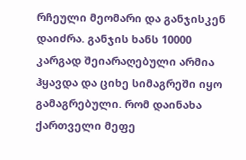რჩეული მეომარი და განჯისკენ დაიძრა. განჯის ხანს 10000 კარგად შეიარაღებული არმია ჰყავდა და ციხე სიმაგრეში იყო გამაგრებული. რომ დაინახა ქართველი მეფე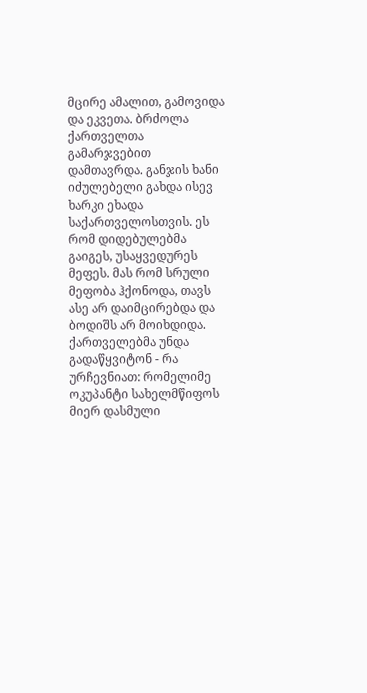მცირე ამალით, გამოვიდა და ეკვეთა. ბრძოლა ქართველთა გამარჯვებით დამთავრდა. განჯის ხანი იძულებელი გახდა ისევ ხარკი ეხადა საქართველოსთვის. ეს რომ დიდებულებმა გაიგეს, უსაყვედურეს მეფეს. მას რომ სრული მეფობა ჰქონოდა, თავს ასე არ დაიმცირებდა და ბოდიშს არ მოიხდიდა. ქართველებმა უნდა გადაწყვიტონ - რა ურჩევნიათ: რომელიმე ოკუპანტი სახელმწიფოს მიერ დასმული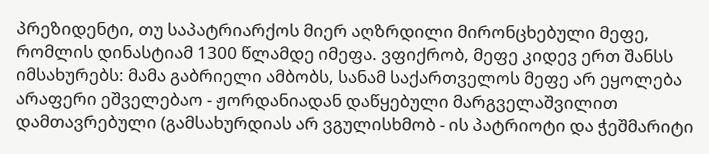პრეზიდენტი, თუ საპატრიარქოს მიერ აღზრდილი მირონცხებული მეფე, რომლის დინასტიამ 1300 წლამდე იმეფა. ვფიქრობ, მეფე კიდევ ერთ შანსს იმსახურებს: მამა გაბრიელი ამბობს, სანამ საქართველოს მეფე არ ეყოლება არაფერი ეშველებაო - ჟორდანიადან დაწყებული მარგველაშვილით დამთავრებული (გამსახურდიას არ ვგულისხმობ - ის პატრიოტი და ჭეშმარიტი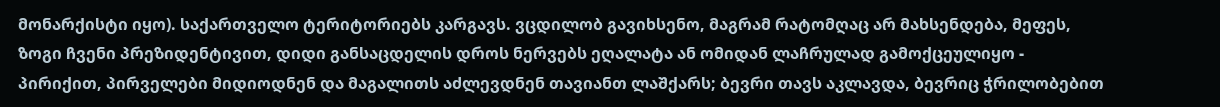მონარქისტი იყო). საქართველო ტერიტორიებს კარგავს. ვცდილობ გავიხსენო, მაგრამ რატომღაც არ მახსენდება, მეფეს, ზოგი ჩვენი პრეზიდენტივით, დიდი განსაცდელის დროს ნერვებს ეღალატა ან ომიდან ლაჩრულად გამოქცეულიყო - პირიქით, პირველები მიდიოდნენ და მაგალითს აძლევდნენ თავიანთ ლაშქარს; ბევრი თავს აკლავდა, ბევრიც ჭრილობებით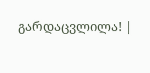გარდაცვლილა! |